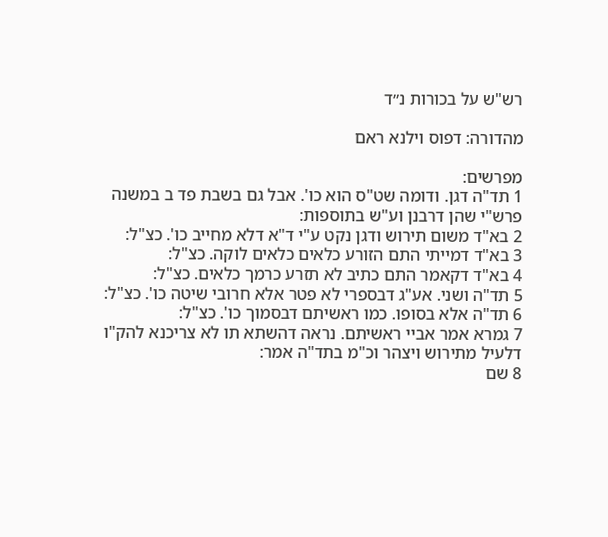רש"ש על בכורות נ״ד

מהדורה: דפוס וילנא ראם

מפרשים:
1 תד"ה דגן. ודומה שט"ס הוא כו'. אבל גם בשבת פד ב במשנה פרש"י שהן דרבנן וע"ש בתוספות:
2 בא"ד משום תירוש ודגן נקט ע"י ד"א דלא מחייב כו'. כצ"ל:
3 בא"ד דמייתי התם הזורע כלאים כלאים לוקה. כצ"ל:
4 בא"ד דקאמר התם כתיב לא תזרע כרמך כלאים. כצ"ל:
5 תד"ה ושני. אע"ג דבספרי לא פטר אלא חרובי שיטה כו'. כצ"ל:
6 תד"ה אלא בסופו. כמו ראשיתם דבסמוך כו'. כצ"ל:
7 גמרא אמר אביי ראשיתם. נראה דהשתא תו לא צריכנא להק"ו דלעיל מתירוש ויצהר וכ"מ בתד"ה אמר:
8 שם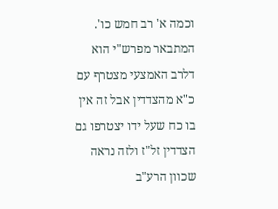וכמה א' רב חמש כו'. המתבאר מפרש"י הוא דלרב האמצעי מצטרף עם כ"א מהצדדין אבל זה אין בו כח שעל ידו יצטרפו גם הצדדין זל"ז ולזה נראה שכוון הרע"ב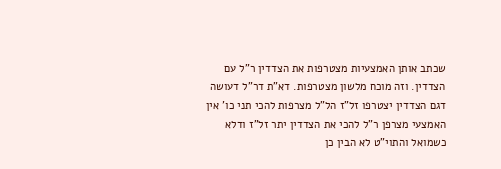שכתב אותן האמצעיות מצטרפות את הצדדין ר"ל עם הצדדין. וזה מוכח מלשון מצטרפות. דא"ת דר"ל דעושה דגם הצדדין יצטרפו זל"ז הל"ל מצרפות להכי תני כו' אין האמצעי מצרפן ר"ל להכי את הצדדין יתר זל"ז ודלא כשמואל והתוי"ט לא הבין כן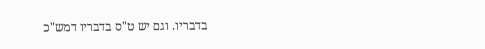בדבריו. וגם יש ט"ס בדבריו דמש"כ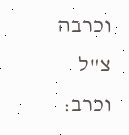וכרבה צ"ל וכרב: